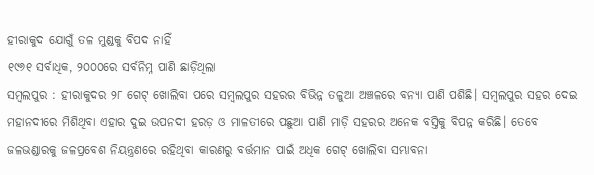ହୀରାକୁଦ ଯୋଗୁଁ ତଳ ମୁଣ୍ଡକୁ ବିପଦ ନାହିଁ
୧୯୬୧ ସର୍ବାଧିକ, ୨୦୦୦ରେ ସର୍ବନିମ୍ନ ପାଣି ଛାଡ଼ିଥିଲା
ସମ୍ବଲପୁର : ହୀରାକୁଦର ୨୮ ଗେଟ୍ ଖୋଲିବା ପରେ ସମ୍ବଲପୁର ସହରର ବିଭିନ୍ନ ତଳୁଆ ଅଞ୍ଚଳରେ ବନ୍ୟା ପାଣି ପଶିଛି। ସମ୍ବଲପୁର ସହର ଦେଇ ମହାନଦୀରେ ମିଶିଥିବା ଏହାର ଦୁଇ ଉପନଦୀ ହରଡ଼ ଓ ମାଳତୀରେ ପଛୁଆ ପାଣି ମାଡ଼ି ସହରର ଅନେକ ବସ୍ତିକୁ ବିପନ୍ନ କରିଛି। ତେବେ ଜଳଭଣ୍ଡାରକୁ ଜଳପ୍ରବେଶ ନିୟନ୍ତ୍ରଣରେ ରହିଥିବା କାରଣରୁ ବର୍ତ୍ତମାନ ପାଇଁ ଅଧିକ ଗେଟ୍ ଖୋଲିବା ସମ୍ଭାବନା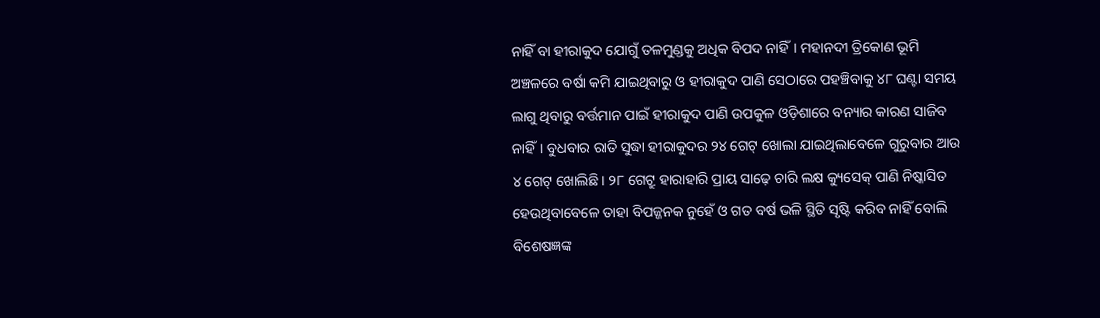ନାହିଁ ବା ହୀରାକୁଦ ଯୋଗୁଁ ତଳମୁଣ୍ଡକୁ ଅଧିକ ବିପଦ ନାହିଁ। ମହାନଦୀ ତ୍ରିକୋଣ ଭୂମି ଅଞ୍ଚଳରେ ବର୍ଷା କମି ଯାଇଥିବାରୁ ଓ ହୀରାକୁଦ ପାଣି ସେଠାରେ ପହଞ୍ଚିବାକୁ ୪୮ ଘଣ୍ଟା ସମୟ ଲାଗୁ ଥିବାରୁ ବର୍ତ୍ତମାନ ପାଇଁ ହୀରାକୁଦ ପାଣି ଉପକୁଳ ଓଡ଼ିଶାରେ ବନ୍ୟାର କାରଣ ସାଜିବ ନାହିଁ। ବୁଧବାର ରାତି ସୁଦ୍ଧା ହୀରାକୁଦର ୨୪ ଗେଟ୍ ଖୋଲା ଯାଇଥିଲାବେଳେ ଗୁରୁବାର ଆଉ ୪ ଗେଟ୍ ଖୋଲିଛି। ୨୮ ଗେଟ୍ରୁ ହାରାହାରି ପ୍ରାୟ ସାଢ଼େ ଚାରି ଲକ୍ଷ କ୍ୟୁସେକ୍ ପାଣି ନିଷ୍କାସିତ ହେଉଥିବାବେଳେ ତାହା ବିପଜ୍ଜନକ ନୁହେଁ ଓ ଗତ ବର୍ଷ ଭଳି ସ୍ଥିତି ସୃଷ୍ଟି କରିବ ନାହିଁ ବୋଲି ବିଶେଷଜ୍ଞଙ୍କ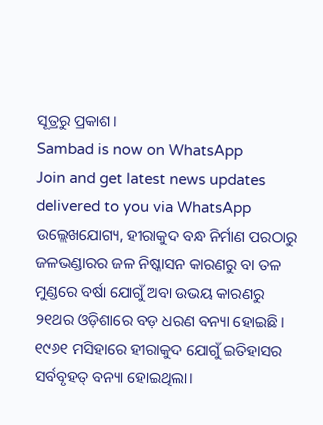ସୂତ୍ରରୁ ପ୍ରକାଶ।
Sambad is now on WhatsApp
Join and get latest news updates delivered to you via WhatsApp
ଉଲ୍ଲେଖଯୋଗ୍ୟ, ହୀରାକୁଦ ବନ୍ଧ ନିର୍ମାଣ ପରଠାରୁ ଜଳଭଣ୍ଡାରର ଜଳ ନିଷ୍କାସନ କାରଣରୁ ବା ତଳ ମୁଣ୍ଡରେ ବର୍ଷା ଯୋଗୁଁ ଅବା ଉଭୟ କାରଣରୁ ୨୧ଥର ଓଡ଼ିଶାରେ ବଡ଼ ଧରଣ ବନ୍ୟା ହୋଇଛି। ୧୯୬୧ ମସିହାରେ ହୀରାକୁଦ ଯୋଗୁଁ ଇତିହାସର ସର୍ବବୃହତ୍ ବନ୍ୟା ହୋଇଥିଲା।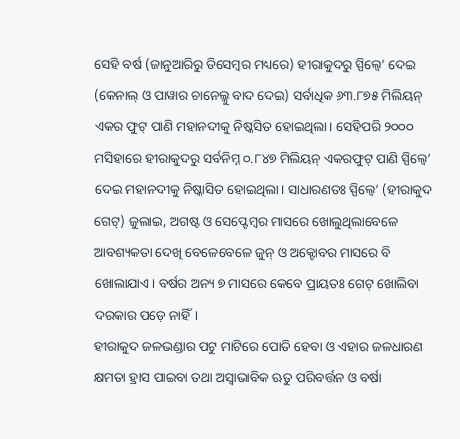ସେହି ବର୍ଷ (ଜାନୁଆରିରୁ ଡିସେମ୍ବର ମଧ୍ୟରେ) ହୀରାକୁଦରୁ ସ୍ପିଲ୍ୱେ’ ଦେଇ (କେନାଲ୍ ଓ ପାୱାର ଚାନେଲ୍କୁ ବାଦ ଦେଇ) ସର୍ବାଧିକ ୬୩.୮୭୫ ମିଲିୟନ୍ ଏକର ଫୁଟ୍ ପାଣି ମହାନଦୀକୁ ନିଷ୍କସିତ ହୋଇଥିଲା। ସେହିପରି ୨୦୦୦ ମସିହାରେ ହୀରାକୁଦରୁ ସର୍ବନିମ୍ନ ୦.୮୪୭ ମିଲିୟନ୍ ଏକରଫୁଟ୍ ପାଣି ସ୍ପିଲ୍ୱେ’ ଦେଇ ମହାନଦୀକୁ ନିଷ୍କାସିତ ହୋଇଥିଲା। ସାଧାରଣତଃ ସ୍ପିଲ୍ୱେ’ (ହୀରାକୁଦ ଗେଟ୍) ଜୁଲାଇ, ଅଗଷ୍ଟ ଓ ସେପ୍ଟେମ୍ବର ମାସରେ ଖୋଲୁଥିଲାବେଳେ ଆବଶ୍ୟକତା ଦେଖି ବେଳେବେଳେ ଜୁନ୍ ଓ ଅକ୍ଟୋବର ମାସରେ ବି ଖୋଲାଯାଏ। ବର୍ଷର ଅନ୍ୟ ୭ ମାସରେ କେବେ ପ୍ରାୟତଃ ଗେଟ୍ ଖୋଲିବା ଦରକାର ପଡ଼େ ନାହିଁ।
ହୀରାକୁଦ ଜଳଭଣ୍ଡାର ପଟୁ ମାଟିରେ ପୋତି ହେବା ଓ ଏହାର ଜଳଧାରଣ କ୍ଷମତା ହ୍ରାସ ପାଇବା ତଥା ଅସ୍ବାଭାବିକ ଋତୁ ପରିବର୍ତ୍ତନ ଓ ବର୍ଷା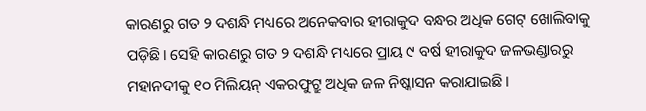କାରଣରୁ ଗତ ୨ ଦଶନ୍ଧି ମଧ୍ୟରେ ଅନେକବାର ହୀରାକୁଦ ବନ୍ଧର ଅଧିକ ଗେଟ୍ ଖୋଲିବାକୁ ପଡ଼ିଛି। ସେହି କାରଣରୁ ଗତ ୨ ଦଶନ୍ଧି ମଧ୍ୟରେ ପ୍ରାୟ ୯ ବର୍ଷ ହୀରାକୁଦ ଜଳଭଣ୍ଡାରରୁ ମହାନଦୀକୁ ୧୦ ମିଲିୟନ୍ ଏକରଫୁଟ୍ରୁ ଅଧିକ ଜଳ ନିଷ୍କାସନ କରାଯାଇଛି।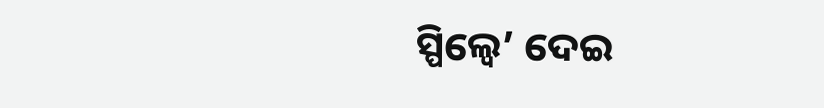ସ୍ପିଲ୍ୱେ’ ଦେଇ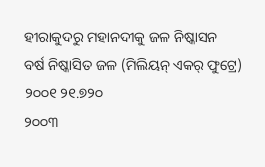ହୀରାକୁଦରୁ ମହାନଦୀକୁ ଜଳ ନିଷ୍କାସନ
ବର୍ଷ ନିଷ୍କାସିତ ଜଳ (ମିଲିୟନ୍ ଏକର୍ ଫୁଟ୍ରେ)
୨୦୦୧ ୨୧.୭୨୦
୨୦୦୩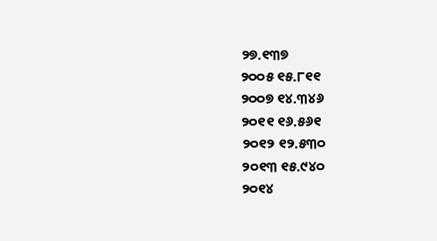୨୭.୧୩୭
୨୦୦୫ ୧୫.୮୧୧
୨୦୦୭ ୧୪.୩୪୬
୨୦୧୧ ୧୬.୫୬୧
୨୦୧୨ ୧୨.୫୩୦
୨୦୧୩ ୧୫.୯୪୦
୨୦୧୪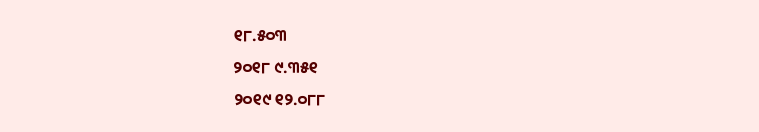୧୮.୫୦୩
୨୦୧୮ ୯.୩୫୧
୨୦୧୯ ୧୨.୦୮୮